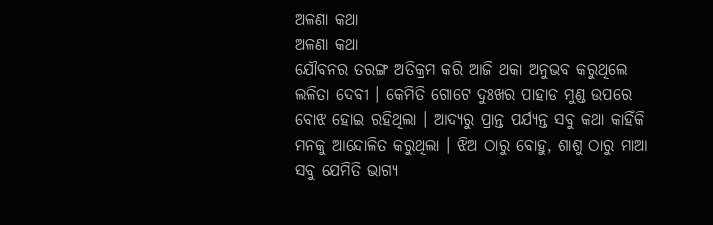ଅଳଣା କଥା
ଅଳଣା କଥା
ଯୌବନର ତରଙ୍ଗ ଅତିକ୍ରମ କରି ଆଜି ଥକା ଅନୁଭବ କରୁଥିଲେ ଲଳିତା ଦେବୀ । କେମିତି ଗୋଟେ ଦୁଃଖର ପାହାଡ ମୁଣ୍ଡ ଉପରେ ବୋଝ ହୋଇ ରହିଥିଲା । ଆଦ୍ୟରୁ ପ୍ରାନ୍ତ ପର୍ଯ୍ୟନ୍ତ ସବୁ କଥା କାହିଁକି ମନକୁ ଆନ୍ଦୋଳିତ କରୁଥିଲା । ଝିଅ ଠାରୁ ବୋହୁ, ଶାଶୁ ଠାରୁ ମାଆ ସବୁ ଯେମିତି ଭାଗ୍ୟ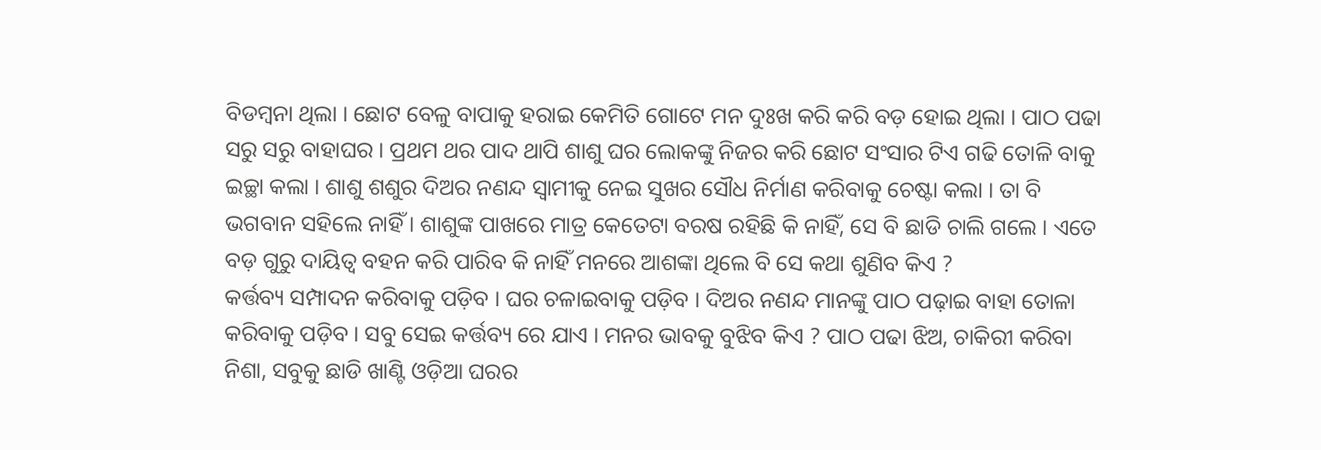ବିଡମ୍ବନା ଥିଲା । ଛୋଟ ବେଳୁ ବାପାକୁ ହରାଇ କେମିତି ଗୋଟେ ମନ ଦୁଃଖ କରି କରି ବଡ଼ ହୋଇ ଥିଲା । ପାଠ ପଢା ସରୁ ସରୁ ବାହାଘର । ପ୍ରଥମ ଥର ପାଦ ଥାପି ଶାଶୁ ଘର ଲୋକଙ୍କୁ ନିଜର କରି ଛୋଟ ସଂସାର ଟିଏ ଗଢି ତୋଳି ବାକୁ ଇଚ୍ଛା କଲା । ଶାଶୁ ଶଶୁର ଦିଅର ନଣନ୍ଦ ସ୍ୱାମୀକୁ ନେଇ ସୁଖର ସୌଧ ନିର୍ମାଣ କରିବାକୁ ଚେଷ୍ଟା କଲା । ତା ବି ଭଗବାନ ସହିଲେ ନାହିଁ । ଶାଶୁଙ୍କ ପାଖରେ ମାତ୍ର କେତେଟା ବରଷ ରହିଛି କି ନାହିଁ, ସେ ବି ଛାଡି ଚାଲି ଗଲେ । ଏତେ ବଡ଼ ଗୁରୁ ଦାୟିତ୍ଵ ବହନ କରି ପାରିବ କି ନାହିଁ ମନରେ ଆଶଙ୍କା ଥିଲେ ବି ସେ କଥା ଶୁଣିବ କିଏ ?
କର୍ତ୍ତବ୍ୟ ସମ୍ପାଦନ କରିବାକୁ ପଡ଼ିବ । ଘର ଚଳାଇବାକୁ ପଡ଼ିବ । ଦିଅର ନଣନ୍ଦ ମାନଙ୍କୁ ପାଠ ପଢ଼ାଇ ବାହା ତୋଳା କରିବାକୁ ପଡ଼ିବ । ସବୁ ସେଇ କର୍ତ୍ତବ୍ୟ ରେ ଯାଏ । ମନର ଭାବକୁ ବୁଝିବ କିଏ ? ପାଠ ପଢା ଝିଅ, ଚାକିରୀ କରିବା ନିଶା, ସବୁକୁ ଛାଡି ଖାଣ୍ଟି ଓଡ଼ିଆ ଘରର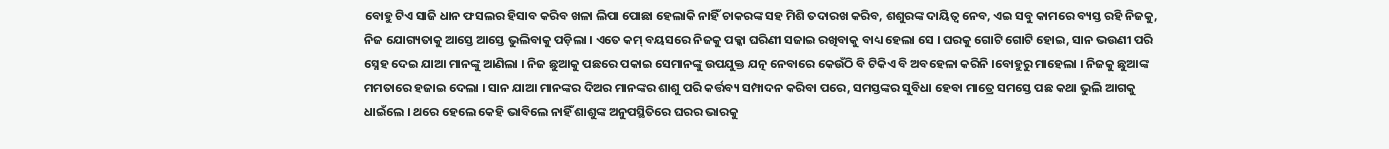ବୋହୁ ଟିଏ ସାଜି ଧାନ ଫସଲର ହିସାବ କରିବ ଖଳା ଲିପା ପୋଛା ହେଲାକି ନାହିଁ ଚାକରଙ୍କ ସହ ମିଶି ତଦାରଖ କରିବ, ଶଶୁରଙ୍କ ଦାୟିତ୍ଵ ନେବ, ଏଇ ସବୁ କାମରେ ବ୍ୟସ୍ତ ରହି ନିଜକୁ, ନିଜ ଯୋଗ୍ୟତାକୁ ଆସ୍ତେ ଆସ୍ତେ ଭୁଲିବାକୁ ପଡ଼ିଲା । ଏତେ କମ୍ ବୟସରେ ନିଜକୁ ପକ୍କା ଘରିଣୀ ସଜାଇ ରଖିବାକୁ ବାଧ୍ୟ ହେଲା ସେ । ଘରକୁ ଗୋଟି ଗୋଟି ହୋଇ, ସାନ ଭଉଣୀ ପରି ସ୍ନେହ ଦେଇ ଯାଆ ମାନଙ୍କୁ ଆଣିଲା । ନିଜ ଛୁଆକୁ ପଛରେ ପକାଇ ସେମାନଙ୍କୁ ଉପଯୁକ୍ତ ଯତ୍ନ ନେବାରେ କେଉଁଠି ବି ଟିକିଏ ବି ଅବହେଳା କରିନି ।ବୋହୁରୁ ମାହେଲା । ନିଜକୁ ଛୁଆଙ୍କ ମମତାରେ ହଜାଇ ଦେଲା । ସାନ ଯାଆ ମାନଙ୍କର ଦିଅର ମାନଙ୍କର ଶାଶୁ ପରି କର୍ତ୍ତବ୍ୟ ସମ୍ପାଦନ କରିବା ପରେ, ସମସ୍ତଙ୍କର ସୁବିଧା ହେବା ମାତ୍ରେ ସମସ୍ତେ ପଛ କଥା ଭୁଲି ଆଗକୁ ଧାଇଁଲେ । ଥରେ ହେଲେ କେହି ଭାବିଲେ ନାହିଁ ଶାଶୁଙ୍କ ଅନୁପସ୍ଥିତିରେ ଘରର ଭାରକୁ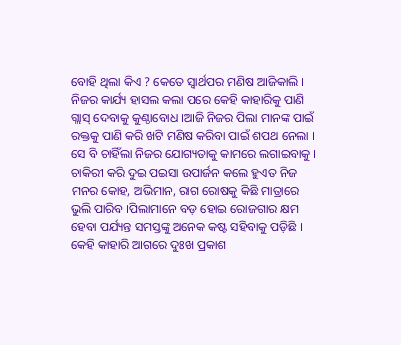ବୋହି ଥିଲା କିଏ ? କେତେ ସ୍ୱାର୍ଥପର ମଣିଷ ଆଜିକାଲି । ନିଜର କାର୍ଯ୍ୟ ହାସଲ କଲା ପରେ କେହି କାହାରିକୁ ପାଣି ଗ୍ଲାସ୍ ଦେବାକୁ କୁଣ୍ଠାବୋଧ ।ଆଜି ନିଜର ପିଲା ମାନଙ୍କ ପାଇଁ ରକ୍ତକୁ ପାଣି କରି ଖଟି ମଣିଷ କରିବା ପାଇଁ ଶପଥ ନେଲା । ସେ ବି ଚାହିଁଲା ନିଜର ଯୋଗ୍ୟତାକୁ କାମରେ ଲଗାଇବାକୁ ।
ଚାକିରୀ କରି ଦୁଇ ପଇସା ଉପାର୍ଜନ କଲେ ହୁଏତ ନିଜ ମନର କୋହ, ଅଭିମାନ, ରାଗ ରୋଷକୁ କିଛି ମାତ୍ରାରେ ଭୁଲି ପାରିବ ।ପିଲାମାନେ ବଡ଼ ହୋଇ ରୋଜଗାର କ୍ଷମ ହେବା ପର୍ଯ୍ୟନ୍ତ ସମସ୍ତଙ୍କୁ ଅନେକ କଷ୍ଟ ସହିବାକୁ ପଡ଼ିଛି । କେହି କାହାରି ଆଗରେ ଦୁଃଖ ପ୍ରକାଶ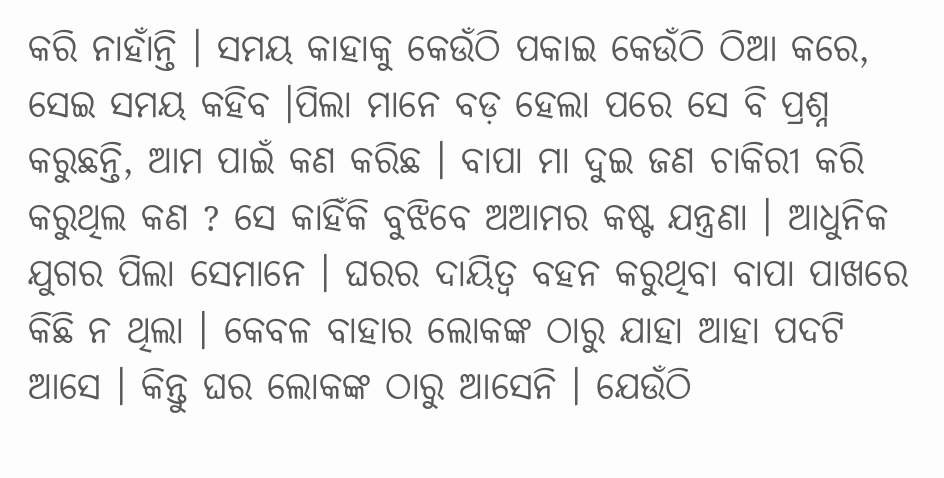କରି ନାହାଁନ୍ତି । ସମୟ କାହାକୁ କେଉଁଠି ପକାଇ କେଉଁଠି ଠିଆ କରେ, ସେଇ ସମୟ କହିବ ।ପିଲା ମାନେ ବଡ଼ ହେଲା ପରେ ସେ ବି ପ୍ରଶ୍ନ କରୁଛନ୍ତି, ଆମ ପାଇଁ କଣ କରିଛ । ବାପା ମା ଦୁଇ ଜଣ ଚାକିରୀ କରି କରୁଥିଲ କଣ ? ସେ କାହିଁକି ବୁଝିବେ ଅଆମର କଷ୍ଟ ଯନ୍ତ୍ରଣା । ଆଧୁନିକ ଯୁଗର ପିଲା ସେମାନେ । ଘରର ଦାୟିତ୍ଵ ବହନ କରୁଥିବା ବାପା ପାଖରେ କିଛି ନ ଥିଲା । କେବଳ ବାହାର ଲୋକଙ୍କ ଠାରୁ ଯାହା ଆହା ପଦଟି ଆସେ । କିନ୍ତୁ ଘର ଲୋକଙ୍କ ଠାରୁ ଆସେନି । ଯେଉଁଠି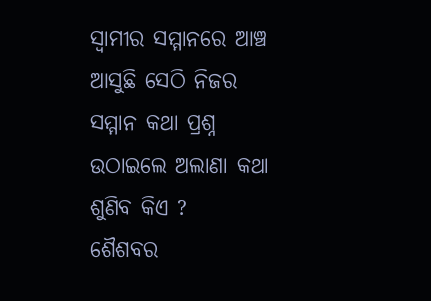ସ୍ବାମୀର ସମ୍ମାନରେ ଆଞ୍ଚ ଆସୁଛି ସେଠି ନିଜର ସମ୍ମାନ କଥା ପ୍ରଶ୍ନ ଉଠାଇଲେ ଅଲାଣା କଥା ଶୁଣିବ କିଏ ?
ଶୈଶବର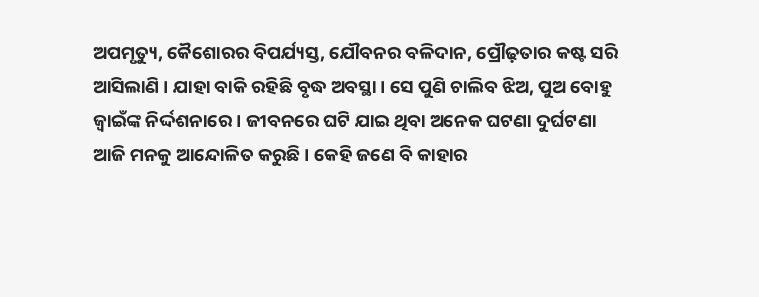ଅପମୃତ୍ୟୁ, କୈଶୋରର ବିପର୍ଯ୍ୟସ୍ତ, ଯୌବନର ବଳିଦାନ, ପ୍ରୌଢ଼ତାର କଷ୍ଟ ସରି ଆସିଲାଣି । ଯାହା ବାକି ରହିଛି ବୃଦ୍ଧ ଅବସ୍ଥା । ସେ ପୁଣି ଚାଲିବ ଝିଅ, ପୁଅ ବୋହୁ ଜ୍ବାଇଁଙ୍କ ନିର୍ଦ୍ଦଶନାରେ । ଜୀବନରେ ଘଟି ଯାଇ ଥିବା ଅନେକ ଘଟଣା ଦୁର୍ଘଟଣା ଆଜି ମନକୁ ଆନ୍ଦୋଳିତ କରୁଛି । କେହି ଜଣେ ବି କାହାର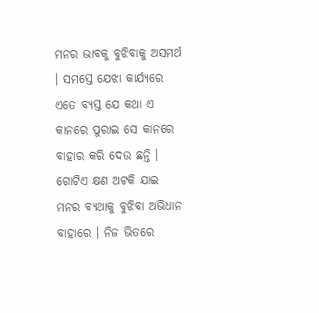ମନର ଭାବକୁ ବୁଝିବାକୁ ଅସମର୍ଥ । ସମସ୍ତେ ଯେଝା କାର୍ଯ୍ୟରେ ଏତେ ବ୍ୟସ୍ତ ଯେ କଥା ଏ କାନରେ ପୁରାଇ ସେ କାନରେ ବାହାର କରି ଦେଉ ଛନ୍ତି । ଗୋଟିଏ କ୍ଷଣ ଅଟକି ଯାଇ ମନର ବ୍ୟଥାକୁ ବୁଝିବା ଅଭିଧାନ ବାହାରେ । ନିଜ ଭିତରେ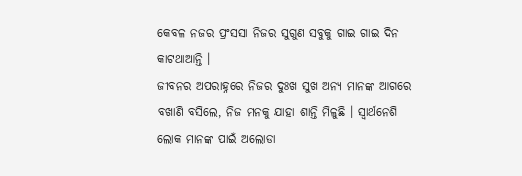କେବଳ ନଜର ପ୍ରଂସସା ନିଜର ସୁଗୁଣ ସବୁକୁ ଗାଇ ଗାଇ ଦିନ କାଟଥାଆନ୍ତି ।
ଜୀବନର ଅପରାହ୍ନରେ ନିଜର ଦୁଃଖ ସୁଖ ଅନ୍ୟ ମାନଙ୍କ ଆଗରେ ବଖାଣି ବସିଲେ, ନିଜ ମନକୁ ଯାହା ଶାନ୍ତି ମିଳୁଛି । ସ୍ୱାର୍ଥନେଶି ଲୋକ ମାନଙ୍କ ପାଇଁ ଅଲୋଡା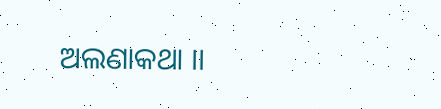ଅଲଣାକଥା ।।